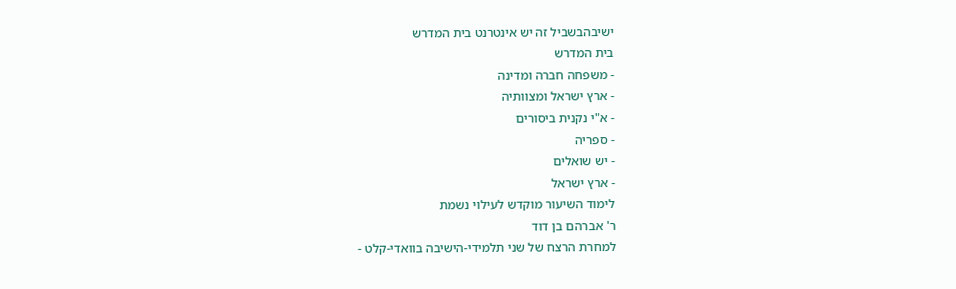ישיבהבשביל זה יש אינטרנט בית המדרש
בית המדרש
- משפחה חברה ומדינה
- ארץ ישראל ומצוותיה
- א"י נקנית ביסורים
- ספריה
- יש שואלים
- ארץ ישראל
לימוד השיעור מוקדש לעילוי נשמת
ר' אברהם בן דוד
למחרת הרצח של שני תלמידי-הישיבה בוואדי-קלט -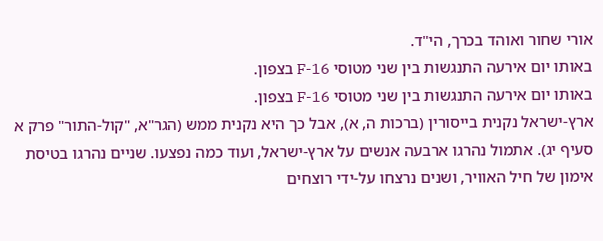אורי שחור ואוהד בכרך, הי"ד.
באותו יום אירעה התנגשות בין שני מטוסי F-16 בצפון.
באותו יום אירעה התנגשות בין שני מטוסי F-16 בצפון.
ארץ-ישראל נקנית בייסורין (ברכות ה, א), אבל כך היא נקנית ממש (הגר"א, "קול-התור" פרק א סעיף יג). אתמול נהרגו ארבעה אנשים על ארץ-ישראל, ועוד כמה נפצעו. שניים נהרגו בטיסת אימון של חיל האוויר, ושנים נרצחו על-ידי רוצחים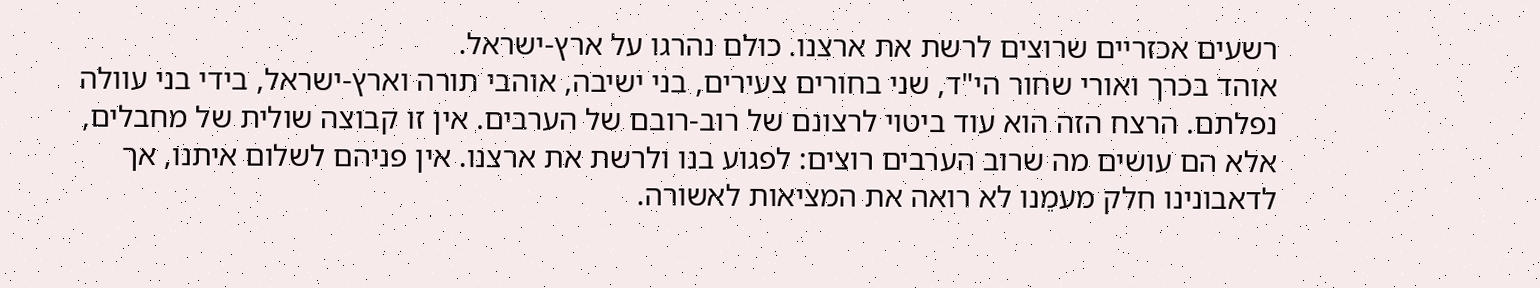רשעים אכזריים שרוצים לרשת את ארצנו. כולם נהרגו על ארץ-ישראל.
אוהד בכרך ואורי שחור הי"ד, שני בחורים צעירים, בני ישיבה, אוהבי תורה וארץ-ישראל, בידי בני עוולה נפלתם. הרצח הזה הוא עוד ביטוי לרצונם של רוב-רובם של הערבים. אין זו קבוצה שולית של מחבלים, אלא הם עושים מה שרוב הערבים רוצים: לפגוע בנו ולרשת את ארצנו. אין פניהם לשלום איתנו, אך לדאבונינו חלק מעמֵנו לא רואה את המציאות לאשורה.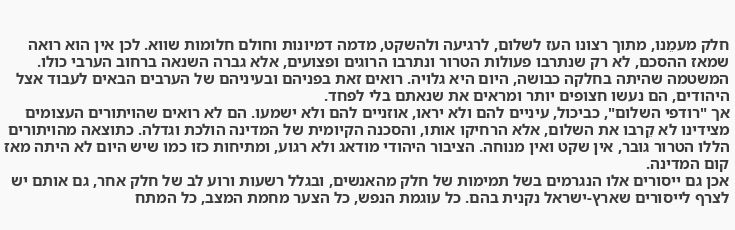חלק מעמֵנו, מתוך רצונו העז לשלום, לרגיעה ולהשקט, מדמה דמיונות וחולם חלומות שווא. לכן אין הוא רואה שמאז ההסכם, לא רק שנתרבו פעולות הטרור ונתרבו הרוגים ופצועים, אלא גברה השנאה ברחוב הערבי כולו. המשטמה שהיתה בחלקה כבושה, היום היא גלויה. רואים זאת בפניהם ובעיניהם של הערבים הבאים לעבוד אצל היהודים, הם נעשו חצופים יותר ומראים את שנאתם בלי לפחד.
אך "רודפי השלום", כביכול, עיניים להם ולא יראו, אוזניים להם ולא ישמעו. הם לא רואים שהויתורים העצומים מצידינו לא קֵרבו את השלום, אלא הרחיקו אותו, והסכנה הקיומית של המדינה הולכת וגדלה. כתוצאה מהויתורים הללו הטרור גובר, אין שקט ואין מנוחה. הציבור היהודי מודאג ולא רגוע, ומתיחות כזו כמו שיש היום לא היתה מאז קום המדינה.
אכן גם ייסורים אלו הנגרמים בשל תמימות של חלק מהאנשים, ובגלל רשעות ורוע לב של חלק אחר, גם אותם יש לצרף לייסורים שארץ-ישראל נקנית בהם. כל עוגמת הנפש, כל הצער מחמת המצב, כל המתח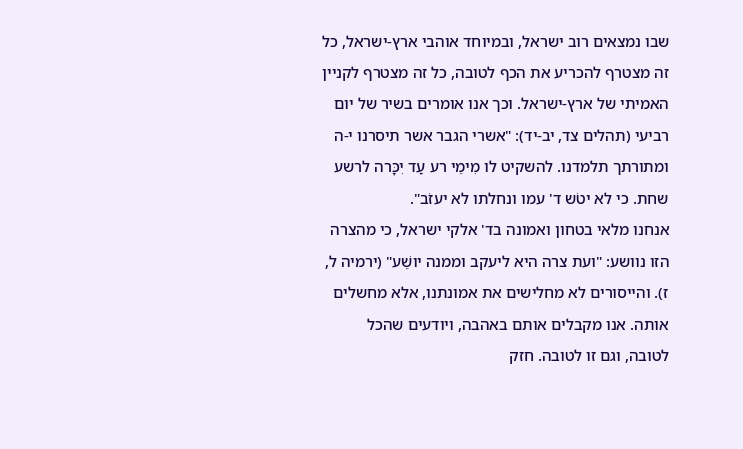שבו נמצאים רוב ישראל, ובמיוחד אוהבי ארץ-ישראל, כל זה מצטרף להכריע את הכף לטובה, כל זה מצטרף לקניין האמיתי של ארץ-ישראל. וכך אנו אומרים בשיר של יום רביעי (תהלים צד, יב-יד): "אשרי הגבר אשר תיסרנו י-ה ומתורתך תלמדנו. להשקיט לו מִימֵי רע עַד יִכָּרה לרשע שחת. כי לא יטֹש ד' עמו ונחלתו לא יעזֹב".
אנחנו מלאי בטחון ואמונה בד' אלקי ישראל, כי מהצרה הזו נוושע: "ועת צרה היא ליעקב וממנה יושֵׁע" (ירמיה ל, ז). והייסורים לא מחלישים את אמונתנו, אלא מחשלים אותה. אנו מקבלים אותם באהבה, ויודעים שהכל לטובה, וגם זו לטובה. חזק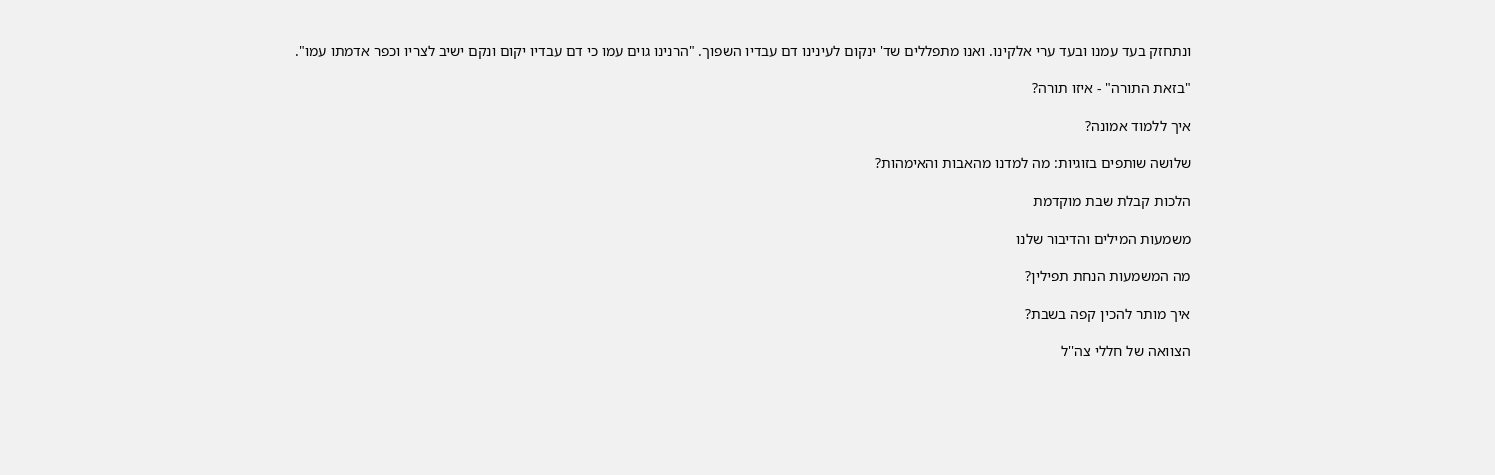ונתחזק בעד עמנו ובעד ערי אלקינו. ואנו מתפללים שד' ינקום לעינינו דם עבדיו השפוך. "הרנינו גוים עמו כי דם עבדיו יקום ונקם ישיב לצריו וכפר אדמתו עמו".

"בזאת התורה" - איזו תורה?

איך ללמוד אמונה?

שלושה שותפים בזוגיות: מה למדנו מהאבות והאימהות?

הלכות קבלת שבת מוקדמת

משמעות המילים והדיבור שלנו

מה המשמעות הנחת תפילין?

איך מותר להכין קפה בשבת?

הצוואה של חללי צה''ל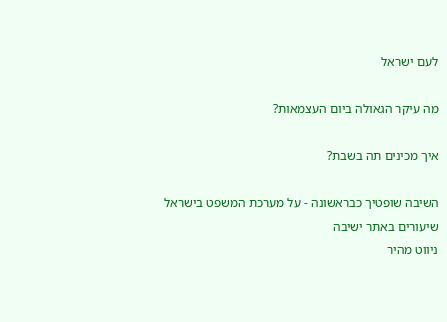לעם ישראל

מה עיקר הגאולה ביום העצמאות?

איך מכינים תה בשבת?

השיבה שופטיך כבראשונה - על מערכת המשפט בישראל
שיעורים באתר ישיבה
ניווט מהיר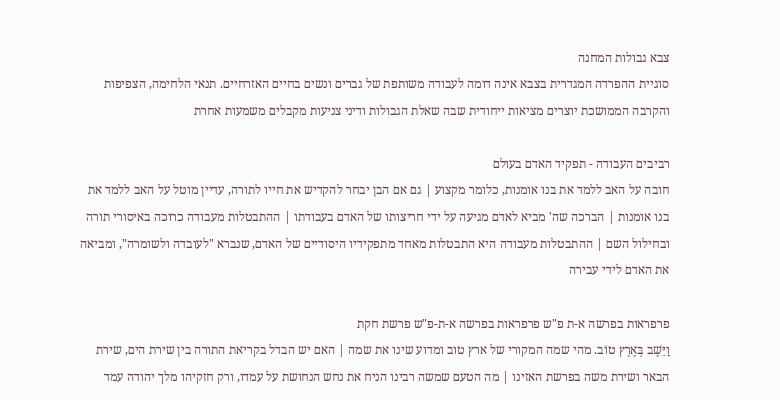צבא גבולות המחנה
סוגיית ההפרדה המגדרית בצבא אינה דומה לעבודה משותפת של גברים ונשים בחיים האזרחיים. תנאי הלחימה, הצפיפות והקרבה הממושכת יוצרים מציאות ייחודית שבה שאלת הגבולות ודיני צניעות מקבלים משמעות אחרת

רביבים העבודה - תפקיד האדם בעולם
חובה על האב ללמד את בנו אומנות, כלומר מקצוע | גם אם הבן יבחר להקדיש את חייו לתורה, עדיין מוטל על האב ללמד את בנו אומנות | הברכה שה' מביא לאדם מגיעה על ידי חריצותו של האדם בעבודתו | ההתבטלות מעבודה כרוכה באיסורי תורה ובחילול השם | ההתבטלות מעבודה היא התבטלות מאחד מתפקידיו היסודיים של האדם, שנברא "לעובדה ולשומרה", ומביאה את האדם לידי עבירה

פרפראות בפרשה א-ת פ"ש פרפראות בפרשה א-ת-פ"ש פרשת חקת
וַיֵּשֶׁב בְּאֶרֶץ טוֹב. מהי שמה המקורי של ארץ טוב ומדוע שינו את שמה | האם יש הבדל בקריאת התורה בין שירת הים, שירת הבאר ושירת משה בפרשת האזינו | מה הטעם שמשה רבינו הניח את נחש הנחושת על עמדו, ורק חזקיהו מלך יהודה עמד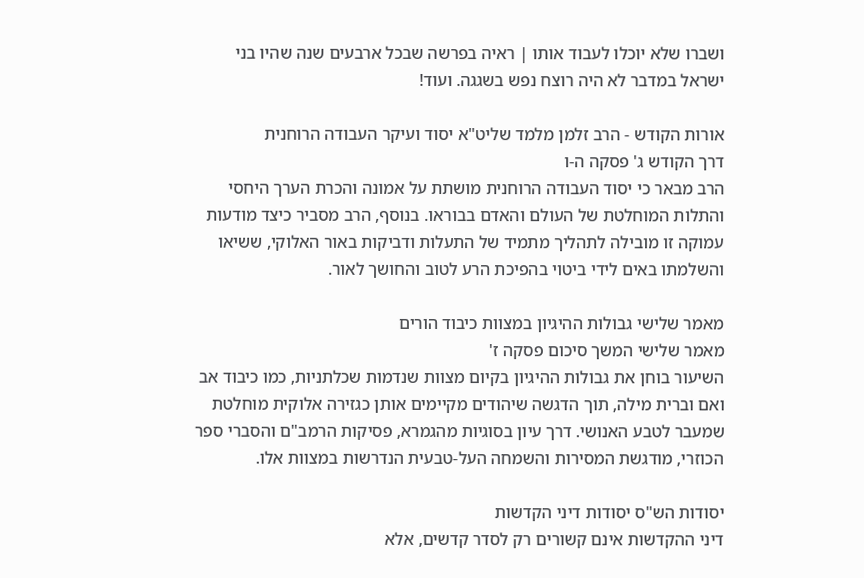ושברו שלא יוכלו לעבוד אותו | ראיה בפרשה שבכל ארבעים שנה שהיו בני ישראל במדבר לא היה רוצח נפש בשגגה. ועוד!

אורות הקודש - הרב זלמן מלמד שליט"א יסוד ועיקר העבודה הרוחנית
דרך הקודש ג' פסקה ה-ו
הרב מבאר כי יסוד העבודה הרוחנית מושתת על אמונה והכרת הערך היחסי והתלות המוחלטת של העולם והאדם בבוראו. בנוסף, הרב מסביר כיצד מודעות עמוקה זו מובילה לתהליך מתמיד של התעלות ודביקות באור האלוקי, ששיאו והשלמתו באים לידי ביטוי בהפיכת הרע לטוב והחושך לאור.

מאמר שלישי גבולות ההיגיון במצוות כיבוד הורים
מאמר שלישי המשך סיכום פסקה ז'
השיעור בוחן את גבולות ההיגיון בקיום מצוות שנדמות שכלתניות, כמו כיבוד אב ואם וברית מילה, תוך הדגשה שיהודים מקיימים אותן כגזירה אלוקית מוחלטת שמעבר לטבע האנושי. דרך עיון בסוגיות מהגמרא, פסיקות הרמב"ם והסברי ספר הכוזרי, מודגשת המסירות והשמחה העל-טבעית הנדרשות במצוות אלו.

יסודות הש"ס יסודות דיני הקדשות
דיני ההקדשות אינם קשורים רק לסדר קדשים, אלא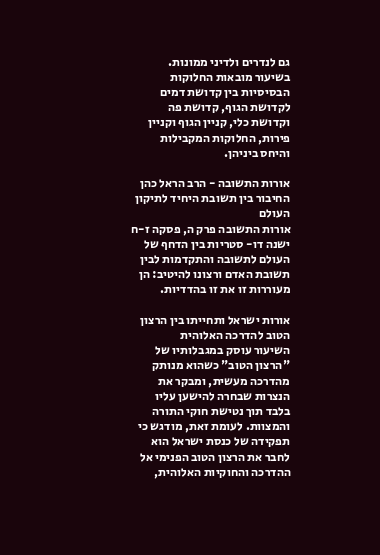גם לנדרים ולדיני ממונות. בשיעור מובאות החלוקות הבסיסיות בין קדושת דמים לקדושת הגוף, קדושת פה וקדושת כלי, קניין הגוף וקניין פירות, החלוקות המקבילות והיחס ביניהן.

אורות התשובה - הרב הראל כהן החיבור בין תשובת היחיד לתיקון העולם
אורות התשובה פרק ה, פסקה ז-ח
ישנה דו- סטריות בין הדחף של העולם לתשובה והתקדמות לבין תשובת האדם ורצונו להיטיב: הן מעוררות זו את זו בהדדיות.

אורות ישראל ותחייתו בין הרצון הטוב להדרכה האלוהית
השיעור עוסק במגבלותיו של "הרצון הטוב" כשהוא מנותק מהדרכה מעשית, ומבקר את הנצרות שבחרה להישען עליו בלבד תוך נטישת חוקי התורה והמצוות. לעומת זאת, מודגש כי תפקידה של כנסת ישראל הוא לחבר את הרצון הטוב הפנימי אל ההדרכה והחוקיות האלוהית,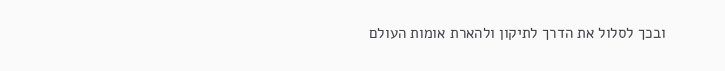ובכך לסלול את הדרך לתיקון ולהארת אומות העולם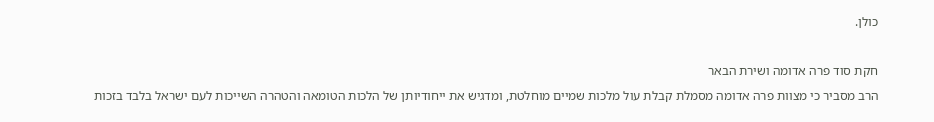כולן.

חקת סוד פרה אדומה ושירת הבאר
הרב מסביר כי מצוות פרה אדומה מסמלת קבלת עול מלכות שמיים מוחלטת, ומדגיש את ייחודיותן של הלכות הטומאה והטהרה השייכות לעם ישראל בלבד בזכות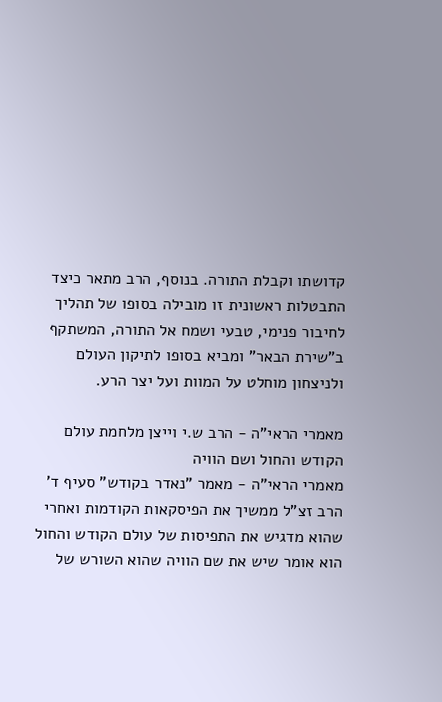קדושתו וקבלת התורה. בנוסף, הרב מתאר כיצד התבטלות ראשונית זו מובילה בסופו של תהליך לחיבור פנימי, טבעי ושמח אל התורה, המשתקף ב"שירת הבאר" ומביא בסופו לתיקון העולם ולניצחון מוחלט על המוות ועל יצר הרע.

מאמרי הראי"ה - הרב ש.י וייצן מלחמת עולם הקודש והחול ושם הוויה
מאמרי הראי"ה - מאמר "נאדר בקודש" סעיף ד'
הרב זצ"ל ממשיך את הפיסקאות הקודמות ואחרי שהוא מדגיש את התפיסות של עולם הקודש והחול הוא אומר שיש את שם הוויה שהוא השורש של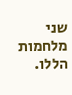שני מלחמות הללו.